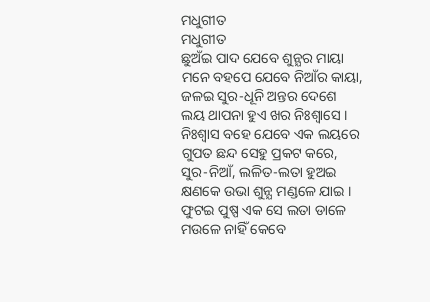ମଧୁଗୀତ
ମଧୁଗୀତ
ଛୁଅଁଇ ପାଦ ଯେବେ ଶୁନ୍ଯର ମାୟା
ମନେ ବହପେ ଯେବେ ନିଆଁର କାୟା,
ଜଳଇ ସୁର-ଧୂନି ଅନ୍ତର ଦେଶେ
ଲୟ ଥାପନା ହୁଏ ଖର ନିଃଶ୍ବାସେ ।
ନିଃଶ୍ଵାସ ବହେ ଯେବେ ଏକ ଲୟରେ
ଗୁପତ ଛନ୍ଦ ସେହୁ ପ୍ରକଟ କରେ,
ସୁର-ନିଆଁ, ଲଳିତ-ଲତା ହୁଅଇ
କ୍ଷଣକେ ଉଭା ଶୁନ୍ଯ ମଣ୍ଡଳେ ଯାଇ ।
ଫୁଟଇ ପୁଷ୍ପ ଏକ ସେ ଲତା ଡାଳେ
ମଉଳେ ନାହିଁ କେବେ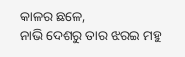କାଳର ଛଳେ,
ନାଭି ଦେଶରୁ ତାର ଝରଇ ମହୁ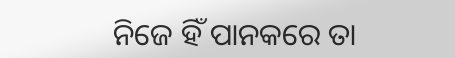ନିଜେ ହିଁ ପାନକରେ ତା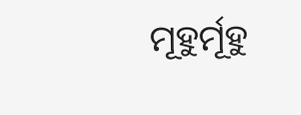ମୂହୁର୍ମୂହୁ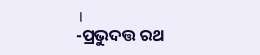।
-ପ୍ରଭୁଦତ୍ତ ରଥ